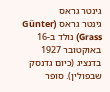גינטר גראס
גינטר גראס (Günter Grass) נולד ב-16 באוקטובר 1927 בדנציג (כיום גדנסק שבפולין). סופר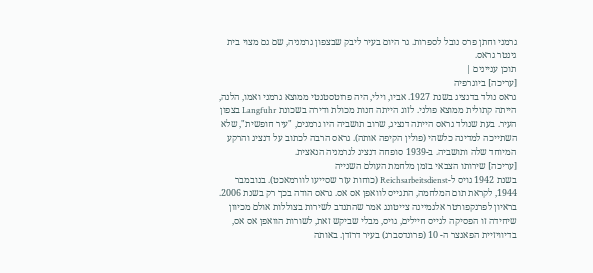גרמני וחתן פרס נובל לספרות. גר היום בעיר ליבק שבצפון גרמניה, שם גם מצוי בית גינטר גראס.
תוכן עניינים |
[עריכה] ביוגרפיה
גראס נולד בדנציג בשנת 1927. אביו, וילי, היה פרוטסטנטי ממוצא גרמני ואמו, הלנה, הייתה קתולית ממוצא פולני. לזוג הייתה חנות מכולת ודירה בשכונת Langfuhr בצפון העיר. בעת שנולד גראס הייתה דנציג, שרוב תושביה היו גרמנים, "עיר חופשית", שלא השתייכה למדינה כלשהי (פולין הקיפה אותה). גראס הרבה לכתוב על דנציג והרקע המיוחד שלה ותושביה. ב-1939 סופחה דנציג לגרמניה הנאצית.
[עריכה] שירותו הצבאי בזמן מלחמת העולם השנייה
בשנת 1942 גויס ל-Reichsarbeitsdienst (כוחות עזר שסייעו לוורמאכט). בנובמבר 1944, לקראת תום המלחמה, התגייס לוואפן אס אס. גראס הודה בכך רק בשנת 2006. בראיון לפרנקפורטר אלגמיינה צייטונג אמר שהתנדב לשירות בצוללות אולם מכיוון שיחידה זו הפסיקה לגייס חיילים, גויס, מבלי שביקש זאת, לשורות הוואפן אס אס, בדיוויזיית הפאנצר ה- 10 (פרונדסברג) בעיר דרזדן. באותה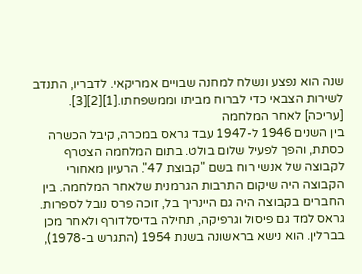שנה הוא נפצע ונשלח למחנה שבויים אמריקאי. לדבריו, התנדב לשירות הצבאי כדי לברוח מביתו וממשפחתו.[1][2][3].
[עריכה] לאחר המלחמה
בין השנים 1946 ל-1947 עבד גראס במכרה, קיבל הכשרה כסתת, והפך לפעיל שלום בולט. בתום המלחמה הצטרף לקבוצה של אנשי רוח בשם "קבוצת 47". הרעיון מאחורי הקבוצה היה שיקום התרבות הגרמנית שלאחר המלחמה. בין החברים בקבוצה היה גם היינריך בל, זוכה פרס נובל לספרות. גראס למד גם פיסול וגרפיקה, תחילה בדיסלדורף ולאחר מכן בברלין. הוא נישא בראשונה בשנת 1954 (התגרש ב-1978),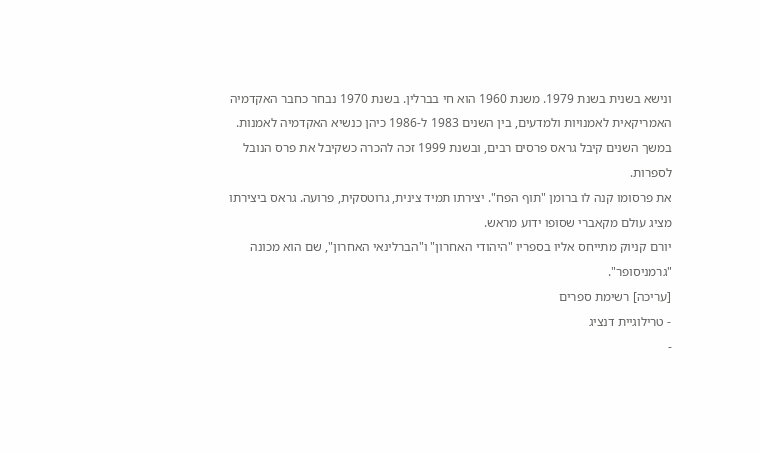ונישא בשנית בשנת 1979. משנת 1960 הוא חי בברלין. בשנת 1970 נבחר כחבר האקדמיה האמריקאית לאמנויות ולמדעים, בין השנים 1983 ל-1986 כיהן כנשיא האקדמיה לאמנות. במשך השנים קיבל גראס פרסים רבים, ובשנת 1999 זכה להכרה כשקיבל את פרס הנובל לספרות.
את פרסומו קנה לו ברומן "תוף הפח". יצירתו תמיד צינית, גרוטסקית, פרועה. גראס ביצירתו מציג עולם מקאברי שסופו ידוע מראש.
יורם קניוק מתייחס אליו בספריו "היהודי האחרון" ו"הברלינאי האחרון", שם הוא מכונה "גרמניסופר".
[עריכה] רשימת ספרים
- טרילוגיית דנציג
-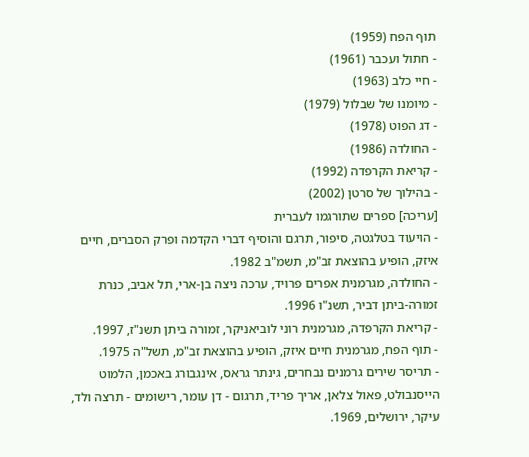תוף הפח (1959)
- חתול ועכבר (1961)
- חיי כלב (1963)
- מיומנו של שבלול (1979)
- דג הפוט (1978)
- החולדה (1986)
- קריאת הקרפדה (1992)
- בהילוך של סרטן (2002)
[עריכה] ספרים שתורגמו לעברית
- הויעוד בטלגטה, סיפור, תרגם והוסיף דברי הקדמה ופרק הסברים, חיים איזק, הופיע בהוצאת זב"מ, תשמ"ב 1982.
- החולדה, מגרמנית אפרים פרויד, ערכה ניצה בן-ארי, תל אביב, כנרת זמורה-ביתן דביר, תשנ"ו 1996.
- קריאת הקרפדה, מגרמנית רוני לוביאניקר, זמורה ביתן תשנ"ז, 1997.
- תוף הפח, מגרמנית חיים איזק, הופיע בהוצאת זב"מ, תשל"ה 1975.
- תריסר שירים גרמנים נבחרים, גינתר גראס, אינגבורג באכמן, הלמוט הייסנבולט, פאול צלאן, אריך פריד, תרגום - דן עומר, רישומים - תרצה ולד, עיקר, ירושלים, 1969.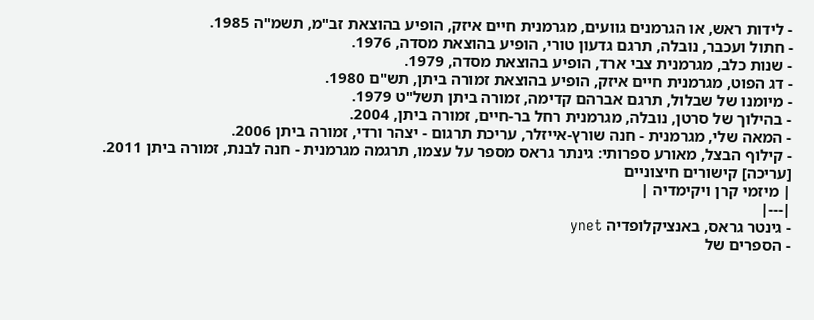- לידות ראש, או הגרמנים גוועים, מגרמנית חיים איזק, הופיע בהוצאת זב"מ, תשמ"ה 1985.
- חתול ועכבר, נובלה, תרגם גדעון טורי, הופיע בהוצאת מסדה, 1976.
- שנות כלב, מגרמנית צבי ארד, הופיע בהוצאת מסדה, 1979.
- דג הפוט, מגרמנית חיים איזק, הופיע בהוצאת זמורה ביתן, תש"ם 1980.
- מיומנו של שבלול, תרגם אברהם קדימה, זמורה ביתן תשל"ט 1979.
- בהילוך של סרטן, נובלה, מגרמנית רחל בר-חיים, זמורה ביתן, 2004.
- המאה שלי, מגרמנית - חנה שורץ-אייזלר, עריכת תרגום - יצהר ורדי, זמורה ביתן 2006.
- קילוף הבצל, מאורע ספרותי: גינתר גראס מספר על עצמו, תרגמה מגרמנית - חנה לבנת, זמורה ביתן 2011.
[עריכה] קישורים חיצוניים
| מיזמי קרן ויקימדיה |
|---|
- גינטר גראס, באנציקלופדיה ynet
- הספרים של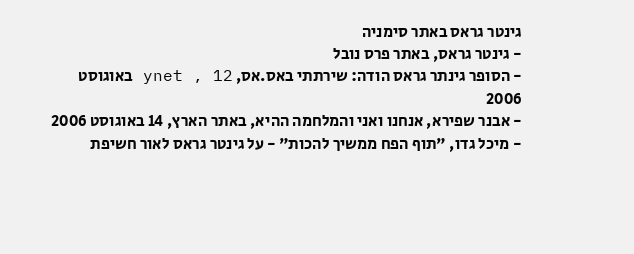גינטר גראס באתר סימניה
- גינטר גראס, באתר פרס נובל
- הסופר גינתר גראס הודה: שירתתי באס.אס, ynet , 12 באוגוסט 2006
- אבנר שפירא, אנחנו ואני והמלחמה ההיא, באתר הארץ, 14 באוגוסט 2006
- מיכל גדו, "תוף הפח ממשיך להכות" - על גינטר גראס לאור חשיפת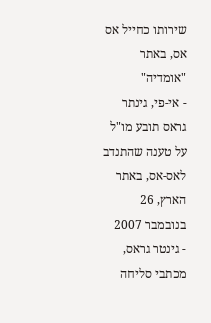שירותו כחייל אס אס, באתר "אומדיה"
- אי-פי, גינתר גראס תובע מו"ל על טענה שהתנדב לאס-אס, באתר הארץ, 26 בנובמבר 2007
- גינטר גראס, מכתבי סליחה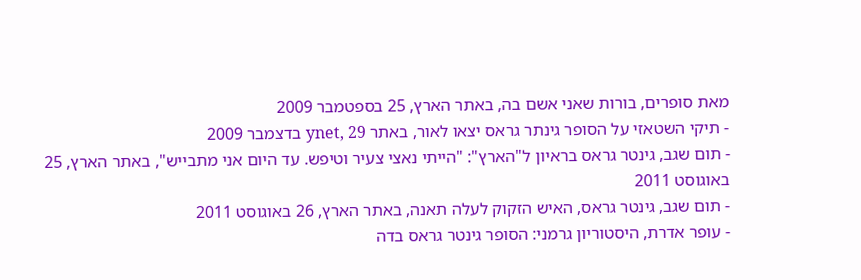מאת סופרים, בורות שאני אשם בה, באתר הארץ, 25 בספטמבר 2009
- תיקי השטאזי על הסופר גינתר גראס יצאו לאור, באתר ynet, 29 בדצמבר 2009
- תום שגב, גינטר גראס בראיון ל"הארץ": "הייתי נאצי צעיר וטיפש. עד היום אני מתבייש", באתר הארץ, 25 באוגוסט 2011
- תום שגב, גינטר גראס, האיש הזקוק לעלה תאנה, באתר הארץ, 26 באוגוסט 2011
- עופר אדרת, היסטוריון גרמני: הסופר גינטר גראס בדה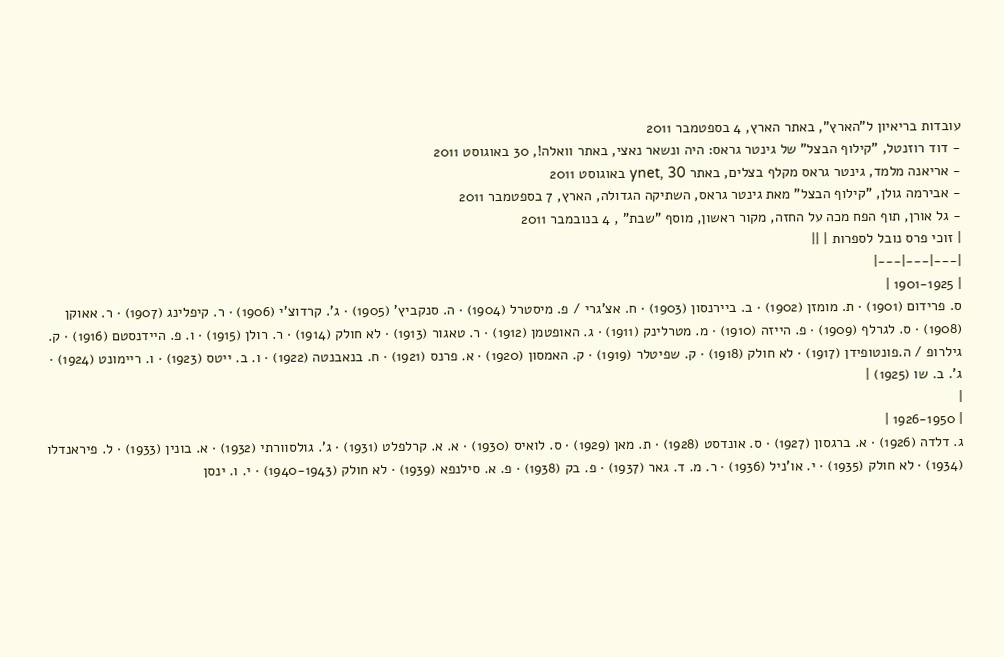עובדות בריאיון ל"הארץ", באתר הארץ, 4 בספטמבר 2011
- דוד רוזנטל, "קילוף הבצל" של גינטר גראס: היה ונשאר נאצי, באתר וואלה!, 30 באוגוסט 2011
- אריאנה מלמד, גינטר גראס מקלף בצלים, באתר ynet, 30 באוגוסט 2011
- אבירמה גולן, "קילוף הבצל" מאת גינטר גראס, השתיקה הגדולה, הארץ, 7 בספטמבר 2011
- גל אורן, תוף הפח מכה על החזה, מקור ראשון, מוסף "שבת" , 4 בנובמבר 2011
| זוכי פרס נובל לספרות | ||
|---|---|---|
| 1901-1925 |
ס. פרידום (1901) · ת. מומזן (1902) · ב. ביירנסון (1903) · ח. אצ'גרי / פ. מיסטרל (1904) · ה. סנקביץ' (1905) · ג'. קרדוצ'י (1906) · ר. קיפלינג (1907) · ר. אאוקן (1908) · ס. לגרלף (1909) · פ. הייזה (1910) · מ. מטרלינק (1911) · ג. האופטמן (1912) · ר. טאגור (1913) · לא חולק (1914) · ר. רולן (1915) · ו. פ. היידנסטם (1916) · ק. גילרופ / ה.פונטופידן (1917) · לא חולק (1918) · ק. שפיטלר (1919) · ק. האמסון (1920) · א. פרנס (1921) · ח. בנאבנטה (1922) · ו. ב. ייטס (1923) · ו. ריימונט (1924) · ג'. ב. שו (1925) |
|
| 1926-1950 |
ג. דלדה (1926) · א. ברגסון (1927) · ס. אונדסט (1928) · ת. מאן (1929) · ס. לואיס (1930) · א. א. קרלפלט (1931) · ג'. גולסוורתי (1932) · א. בונין (1933) · ל. פיראנדלו (1934) · לא חולק (1935) · י. או'ניל (1936) · ר. מ. ד. גאר (1937) · פ. בק (1938) · פ. א. סילנפא (1939) · לא חולק (1940-1943) · י. ו. ינסן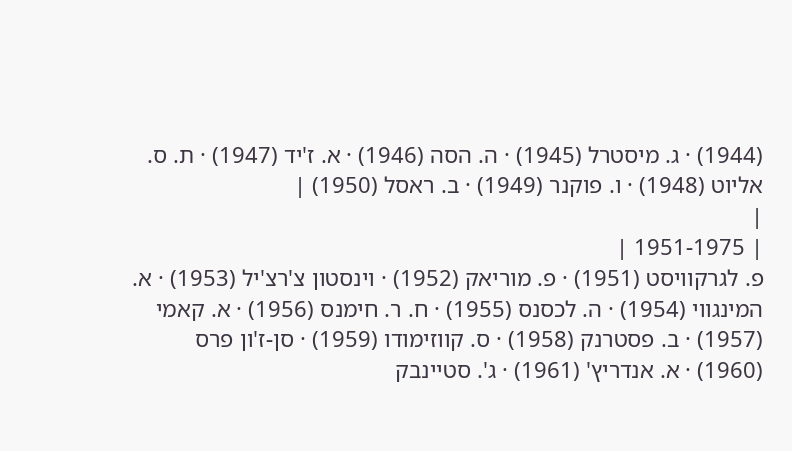(1944) · ג. מיסטרל (1945) · ה. הסה (1946) · א. ז'יד (1947) · ת. ס. אליוט (1948) · ו. פוקנר (1949) · ב. ראסל (1950) |
|
| 1951-1975 |
פ. לגרקוויסט (1951) · פ. מוריאק (1952) · וינסטון צ'רצ'יל (1953) · א. המינגווי (1954) · ה. לכסנס (1955) · ח. ר. חימנס (1956) · א. קאמי (1957) · ב. פסטרנק (1958) · ס. קווזימודו (1959) · סן-ז'ון פרס (1960) · א. אנדריץ' (1961) · ג'. סטיינבק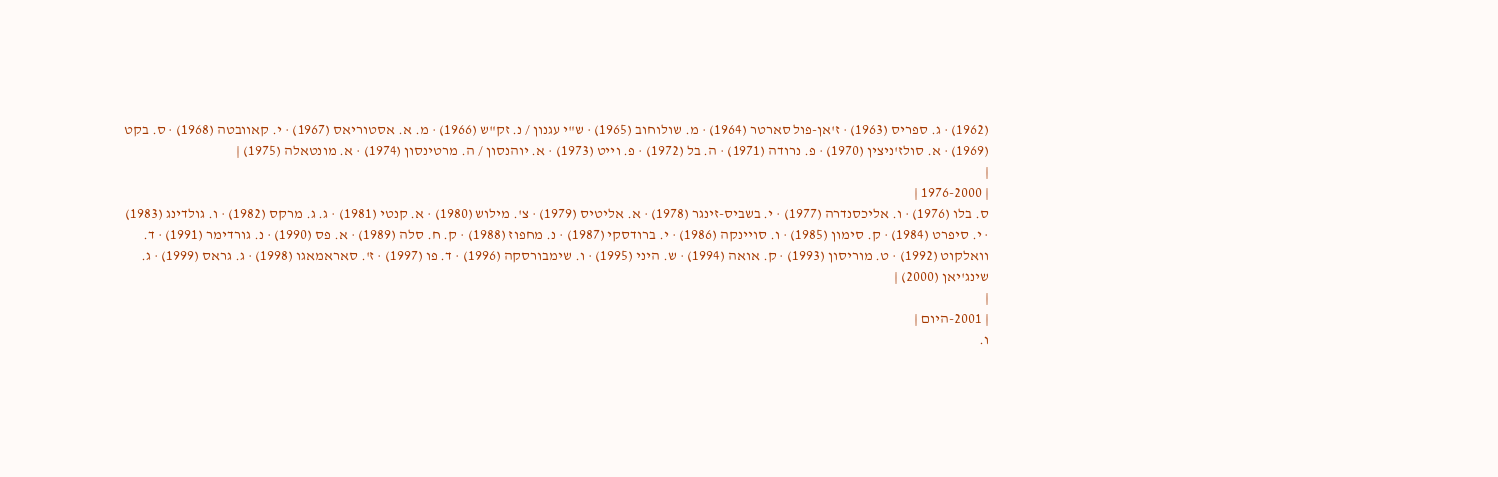(1962) · ג. ספריס (1963) · ז'אן-פול סארטר (1964) · מ. שולוחוב (1965) · ש"י עגנון / נ. זק"ש (1966) · מ. א. אסטוריאס (1967) · י. קאוובטה (1968) · ס. בקט (1969) · א. סולז'ניצין (1970) · פ. נרודה (1971) · ה. בל (1972) · פ. וייט (1973) · א. יוהנסון / ה. מרטינסון (1974) · א. מונטאלה (1975) |
|
| 1976-2000 |
ס. בלו (1976) · ו. אליכסנדרה (1977) · י. בשביס-זינגר (1978) · א. אליטיס (1979) · צ'. מילוש (1980) · א. קנטי (1981) · ג. ג. מרקס (1982) · ו. גולדינג (1983) · י. סיפרט (1984) · ק. סימון (1985) · ו. סויינקה (1986) · י. ברודסקי (1987) · נ. מחפוז (1988) · ק. ח. סלה (1989) · א. פס (1990) · נ. גורדימר (1991) · ד. וואלקוט (1992) · ט. מוריסון (1993) · ק. אואה (1994) · ש. היני (1995) · ו. שימבורסקה (1996) · ד. פו (1997) · ז'. סאראמאגו (1998) · ג. גראס (1999) · ג. שינג'יאן (2000) |
|
| 2001-היום |
ו.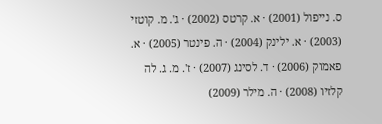ס. נייפול (2001) · א. קרטס (2002) · ג'. מ. קוטזי (2003) · א. ילינק (2004) · ה. פינטר (2005) · א. פאמוק (2006) · ד. לסינג (2007) · ז'. מ. ג. לה קלזיו (2008) · ה. מילר (2009)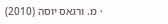· מ. ורגאס יוסה (2010)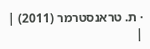· ת. טראנסטרמר (2011) |
|